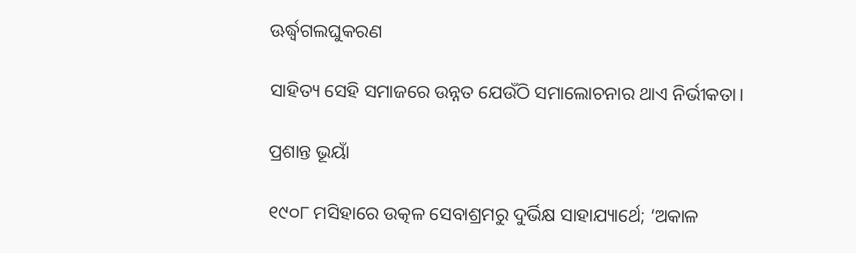ଊର୍ଦ୍ଧ୍ୱଗଲଘୁକରଣ

ସାହିତ୍ୟ ସେହି ସମାଜରେ ଉନ୍ନତ ଯେଉଁଠି ସମାଲୋଚନାର ଥାଏ ନିର୍ଭୀକତା।

ପ୍ରଶାନ୍ତ ଭୂୟାଁ

୧୯୦୮ ମସିହାରେ ଉତ୍କଳ ସେବାଶ୍ରମରୁ ଦୁର୍ଭିକ୍ଷ ସାହାଯ୍ୟାର୍ଥେ; ‘ଅକାଳ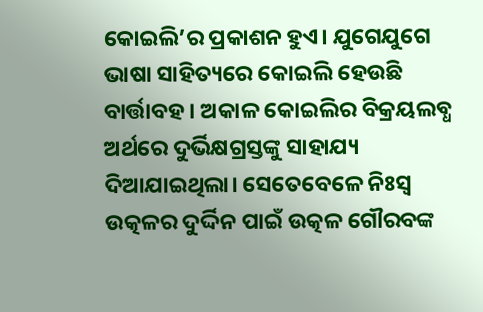କୋଇଲି’ର ପ୍ରକାଶନ ହୁଏ। ଯୁଗେଯୁଗେ ଭାଷା ସାହିତ୍ୟରେ କୋଇଲି ହେଉଛି ବାର୍ତ୍ତାବହ। ଅକାଳ କୋଇଲିର ବିକ୍ରୟଲବ୍ଧ ଅର୍ଥରେ ଦୁର୍ଭିକ୍ଷଗ୍ରସ୍ତଙ୍କୁ ସାହାଯ୍ୟ ଦିଆଯାଇଥିଲା। ସେତେବେଳେ ନିଃସ୍ୱ ଉତ୍କଳର ଦୁର୍ଦ୍ଦିନ ପାଇଁ ଉତ୍କଳ ଗୌରବଙ୍କ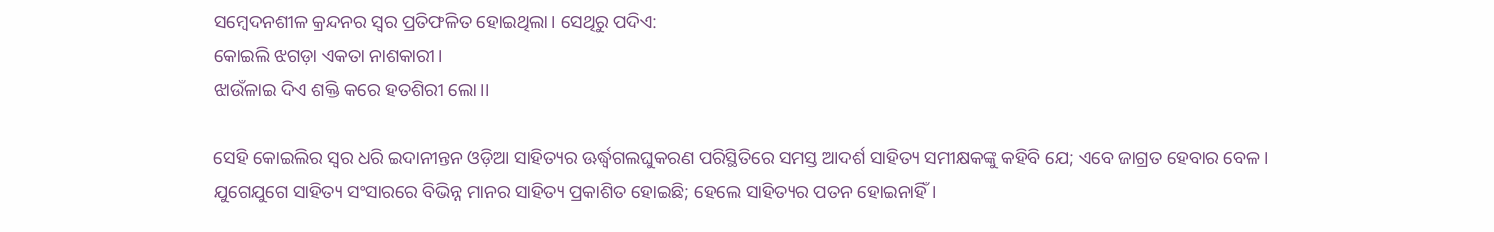ସମ୍ବେଦନଶୀଳ କ୍ରନ୍ଦନର ସ୍ୱର ପ୍ରତିଫଳିତ ହୋଇଥିଲା। ସେଥିରୁ ପଦିଏ:
କୋଇଲି ଝଗଡ଼ା ଏକତା ନାଶକାରୀ।
ଝାଉଁଳାଇ ଦିଏ ଶକ୍ତି କରେ ହତଶିରୀ ଲୋ।।

ସେହି କୋଇଲିର ସ୍ୱର ଧରି ଇଦାନୀନ୍ତନ ଓଡ଼ିଆ ସାହିତ୍ୟର ଊର୍ଦ୍ଧ୍ୱଗଲଘୁକରଣ ପରିସ୍ଥିତିରେ ସମସ୍ତ ଆଦର୍ଶ ସାହିତ୍ୟ ସମୀକ୍ଷକଙ୍କୁ କହିବି ଯେ; ଏବେ ଜାଗ୍ରତ ହେବାର ବେଳ।
ଯୁଗେଯୁଗେ ସାହିତ୍ୟ ସଂସାରରେ ବିଭିନ୍ନ ମାନର ସାହିତ୍ୟ ପ୍ରକାଶିତ ହୋଇଛି; ହେଲେ ସାହିତ୍ୟର ପତନ ହୋଇନାହିଁ।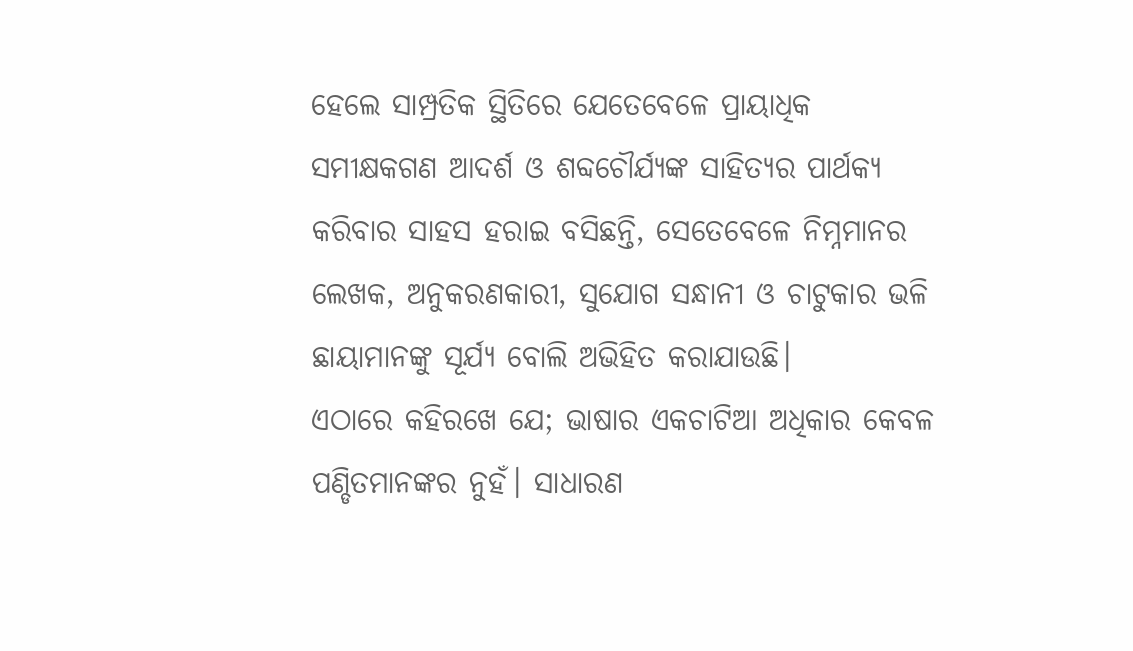ହେଲେ ସାମ୍ପ୍ରତିକ ସ୍ଥିତିରେ ଯେତେବେଳେ ପ୍ରାୟାଧିକ ସମୀକ୍ଷକଗଣ ଆଦର୍ଶ ଓ ଶବ୍ଦଚୌର୍ଯ୍ୟଙ୍କ ସାହିତ୍ୟର ପାର୍ଥକ୍ୟ କରିବାର ସାହସ ହରାଇ ବସିଛନ୍ତି, ସେତେବେଳେ ନିମ୍ନମାନର ଲେଖକ, ଅନୁକରଣକାରୀ, ସୁଯୋଗ ସନ୍ଧାନୀ ଓ ଚାଟୁକାର ଭଳି ଛାୟାମାନଙ୍କୁ ସୂର୍ଯ୍ୟ ବୋଲି ଅଭିହିତ କରାଯାଉଛି।
ଏଠାରେ କହିରଖେ ଯେ; ଭାଷାର ଏକଚାଟିଆ ଅଧିକାର କେବଳ ପଣ୍ଡିତମାନଙ୍କର ନୁହଁ। ସାଧାରଣ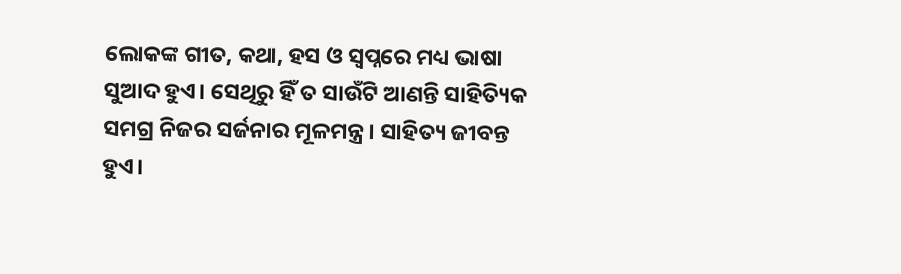ଲୋକଙ୍କ ଗୀତ, କଥା, ହସ ଓ ସ୍ୱପ୍ନରେ ମଧ୍ୟ ଭାଷା ସୁଆଦ ହୁଏ। ସେଥିରୁ ହିଁ ତ ସାଉଁଟି ଆଣନ୍ତି ସାହିତ୍ୟିକ ସମଗ୍ର ନିଜର ସର୍ଜନାର ମୂଳମନ୍ତ୍ର। ସାହିତ୍ୟ ଜୀବନ୍ତ ହୁଏ।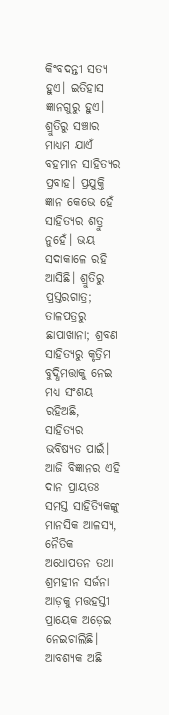କିଂବଦନ୍ତୀ ସତ୍ୟ ହୁଏ। ଇତିହାସ ଜ୍ଞାନଗୁରୁ ହୁଏ।
ଶ୍ରୁତିରୁ ସଞ୍ଚାର ମାଧ୍ୟମ ଯାଏଁ ବହମାନ ସାହିତ୍ୟର ପ୍ରବାହ। ପ୍ରଯୁକ୍ତି ଜ୍ଞାନ କେଭେ ହେଁ ସାହିତ୍ୟର ଶତ୍ରୁ ନୁହେଁ। ଭୟ ସଦାକାଳେ ରହି ଆସିଛି। ଶ୍ରୁତିରୁ ପ୍ରସ୍ତରଗାତ୍ର; ତାଳପତ୍ରରୁ ଛାପାଖାନା; ଶ୍ରବଣ ସାହିତ୍ୟରୁ କୃତ୍ରିମ ବୁଦ୍ଧିମତ୍ତାକୁ ନେଇ ମଧ୍ୟ ସଂଶୟ ରହିଅଛି, ସାହିତ୍ୟର ଭବିଷ୍ୟତ ପାଇଁ। ଆଜି ବିଜ୍ଞାନର ଏହି ଦାନ ପ୍ରାୟତଃ ସମସ୍ତ ସାହିତ୍ୟିକଙ୍କୁ ମାନସିକ ଆଳସ୍ୟ, ନୈତିକ ଅଧୋପତନ ତଥା ଶ୍ରମହୀନ ସର୍ଜନା ଆଡ଼କୁ ମତ୍ତହସ୍ତୀ ପ୍ରାୟେକ ଅଡ଼େଇ ନେଇଚାଲିଛି। ଆବଶ୍ୟକ ଅଛି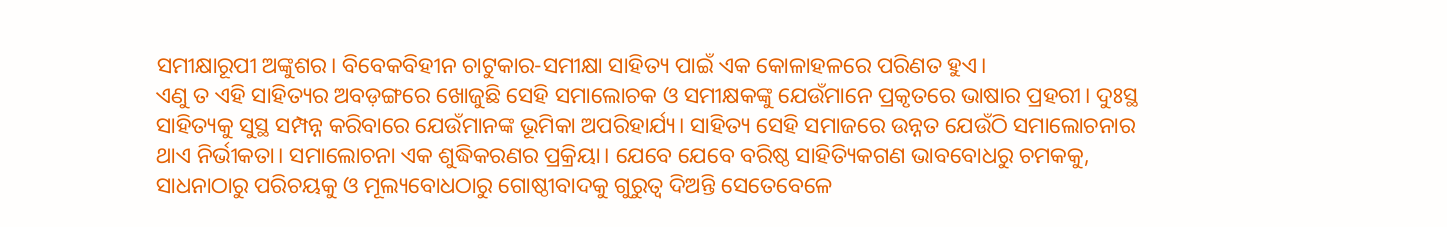ସମୀକ୍ଷାରୂପୀ ଅଙ୍କୁଶର। ବିବେକବିହୀନ ଚାଟୁକାର-ସମୀକ୍ଷା ସାହିତ୍ୟ ପାଇଁ ଏକ କୋଳାହଳରେ ପରିଣତ ହୁଏ।
ଏଣୁ ତ ଏହି ସାହିତ୍ୟର ଅବଡ଼ଙ୍ଗରେ ଖୋଜୁଛି ସେହି ସମାଲୋଚକ ଓ ସମୀକ୍ଷକଙ୍କୁ ଯେଉଁମାନେ ପ୍ରକୃତରେ ଭାଷାର ପ୍ରହରୀ। ଦୁଃସ୍ଥ ସାହିତ୍ୟକୁ ସୁସ୍ଥ ସମ୍ପନ୍ନ କରିବାରେ ଯେଉଁମାନଙ୍କ ଭୂମିକା ଅପରିହାର୍ଯ୍ୟ। ସାହିତ୍ୟ ସେହି ସମାଜରେ ଉନ୍ନତ ଯେଉଁଠି ସମାଲୋଚନାର ଥାଏ ନିର୍ଭୀକତା। ସମାଲୋଚନା ଏକ ଶୁଦ୍ଧିକରଣର ପ୍ରକ୍ରିୟା। ଯେବେ ଯେବେ ବରିଷ୍ଠ ସାହିତ୍ୟିକଗଣ ଭାବବୋଧରୁ ଚମକକୁ, ସାଧନାଠାରୁ ପରିଚୟକୁ ଓ ମୂଲ୍ୟବୋଧଠାରୁ ଗୋଷ୍ଠୀବାଦକୁ ଗୁରୁତ୍ୱ ଦିଅନ୍ତି ସେତେବେଳେ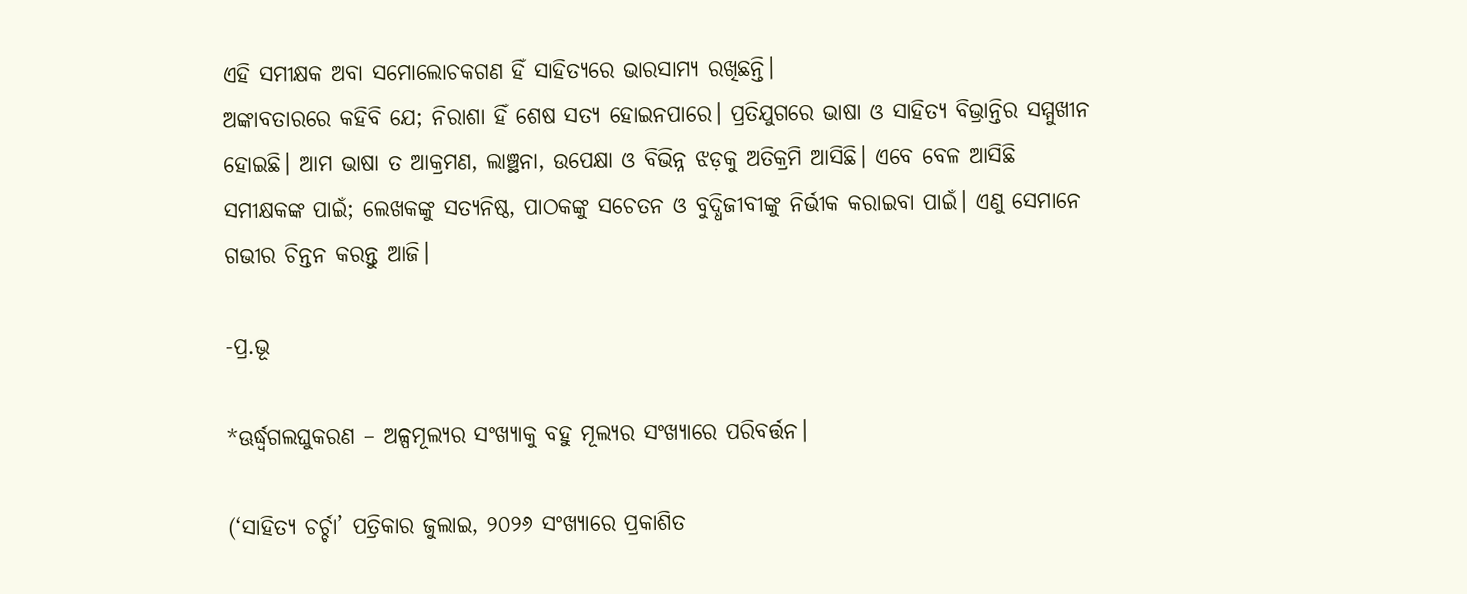ଏହି ସମୀକ୍ଷକ ଅବା ସମୋଲୋଚକଗଣ ହିଁ ସାହିତ୍ୟରେ ଭାରସାମ୍ୟ ରଖିଛନ୍ତି।
ଅଙ୍କାବତାରରେ କହିବି ଯେ; ନିରାଶା ହିଁ ଶେଷ ସତ୍ୟ ହୋଇନପାରେ। ପ୍ରତିଯୁଗରେ ଭାଷା ଓ ସାହିତ୍ୟ ବିଭ୍ରାନ୍ତିର ସମ୍ମୁଖୀନ ହୋଇଛି। ଆମ ଭାଷା ତ ଆକ୍ରମଣ, ଲାଞ୍ଛନା, ଉପେକ୍ଷା ଓ ବିଭିନ୍ନ ଝଡ଼କୁ ଅତିକ୍ରମି ଆସିଛି। ଏବେ ବେଳ ଆସିଛି ସମୀକ୍ଷକଙ୍କ ପାଇଁ; ଲେଖକଙ୍କୁ ସତ୍ୟନିଷ୍ଠ, ପାଠକଙ୍କୁ ସଚେତନ ଓ ବୁଦ୍ଧିଜୀବୀଙ୍କୁ ନିର୍ଭୀକ କରାଇବା ପାଇଁ। ଏଣୁ ସେମାନେ ଗଭୀର ଚିନ୍ତନ କରନ୍ତୁ ଆଜି।

-ପ୍ର.ଭୂ

*ଊର୍ଦ୍ଧ୍ୱଗଲଘୁକରଣ – ଅଳ୍ପମୂଲ୍ୟର ସଂଖ୍ୟାକୁ ବହୁ ମୂଲ୍ୟର ସଂଖ୍ୟାରେ ପରିବର୍ତ୍ତନ।

(‘ସାହିତ୍ୟ ଚର୍ଚ୍ଚା’ ପତ୍ରିକାର ଜୁଲାଇ, ୨୦୨୬ ସଂଖ୍ୟାରେ ପ୍ରକାଶିତ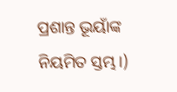ପ୍ରଶାନ୍ତ ଭୂୟାଁଙ୍କ ନିୟମିତ ସ୍ତମ୍ଭ।)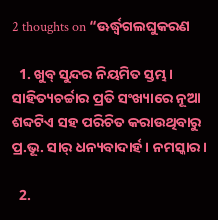2 thoughts on “ଊର୍ଦ୍ଧ୍ୱଗଲଘୁକରଣ

  1. ଖୁବ୍ ସୁନ୍ଦର ନିୟମିତ ସ୍ତମ୍ଭ। ସାହିତ୍ୟଚର୍ଚ୍ଚାର ପ୍ରତି ସଂଖ୍ୟାରେ ନୂଆ ଶବ୍ଦଟିଏ ସହ ପରିଚିତ କରାଉଥିବାରୁ ପ୍ର.ଭୂ. ସାର୍ ଧନ୍ୟବାଦାର୍ହ। ନମସ୍କାର।

  2.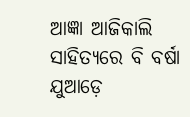ଆଜ୍ଞା ଆଜିକାଲି ସାହିତ୍ୟରେ ବି ବର୍ଷା ଯୁଆଡ଼େ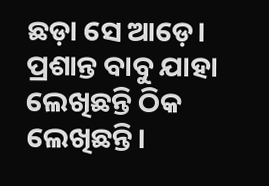ଛଡ଼ା ସେ ଆଡ଼େ। ପ୍ରଶାନ୍ତ ବାବୁ ଯାହା ଲେଖିଛନ୍ତି ଠିକ ଲେଖିଛନ୍ତି।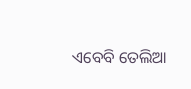ଏବେବି ତେଲିଆ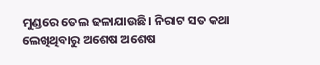ମୁଣ୍ଡରେ ତେଲ ଢଳାଯାଉଛି। ନିରାଟ ସତ କଥା ଲେଖିଥିବାରୁ ଅଶେଷ ଅଶେଷ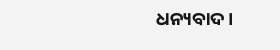ଧନ୍ୟବାଦ।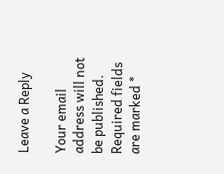Leave a Reply

Your email address will not be published. Required fields are marked *